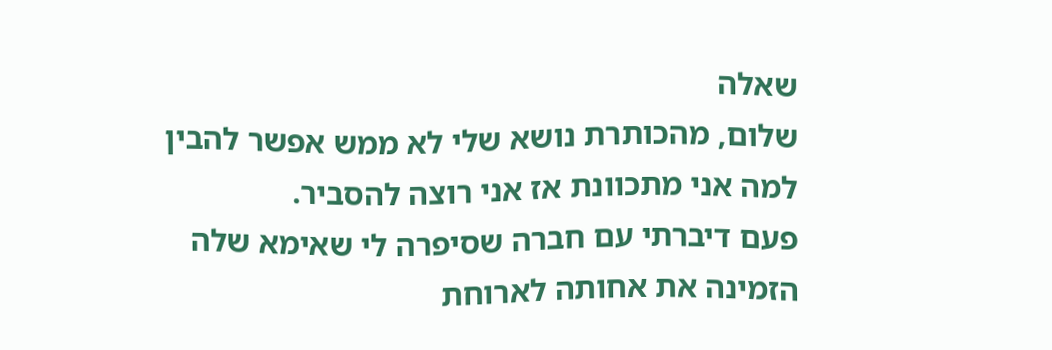שאלה
שלום, מהכותרת נושא שלי לא ממש אפשר להבין למה אני מתכוונת אז אני רוצה להסביר.
פעם דיברתי עם חברה שסיפרה לי שאימא שלה הזמינה את אחותה לארוחת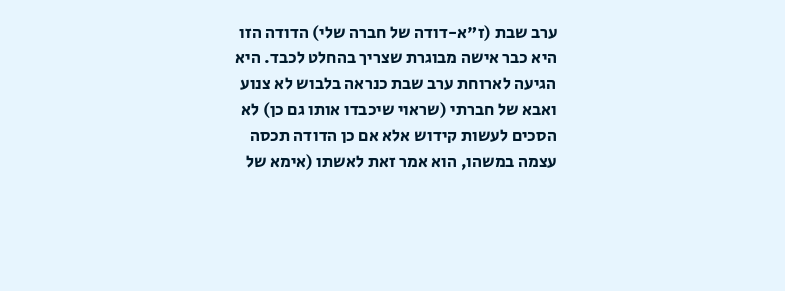ערב שבת (ז"א-דודה של חברה שלי) הדודה הזו היא כבר אישה מבוגרת שצריך בהחלט לכבד. היא הגיעה לארוחת ערב שבת כנראה בלבוש לא צנוע ואבא של חברתי (שראוי שיכבדו אותו גם כן) לא הסכים לעשות קידוש אלא אם כן הדודה תכסה עצמה במשהו, הוא אמר זאת לאשתו (אימא של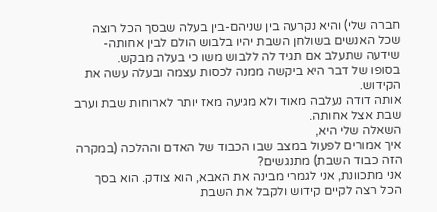חברה שלי) והיא נקרעה בין שניהם-בין בעלה שבסך הכל רוצה שכל האנשים בשולחן השבת יהיו בלבוש הולם לבין אחותה-שידעה שתעלב אם תגיד לה ללבוש משו כי בעלה מבקש.
בסופו של דבר היא ביקשה ממנה לכסות עצמה ובעלה עשה את הקידוש.
אותה דודה נעלבה מאוד ולא מגיעה מאז יותר לארוחות שבת וערב שבת אצל אחותה.
השאלה שלי היא,
איך אמורים לפעול במצב שבו הכבוד של האדם וההלכה (במקרה הזה כבוד השבת) מתנגשים?
אני מתכוונת, אני לגמרי מבינה את האבא, הוא צודק. הוא בסך הכל רצה לקיים קידוש ולקבל את השבת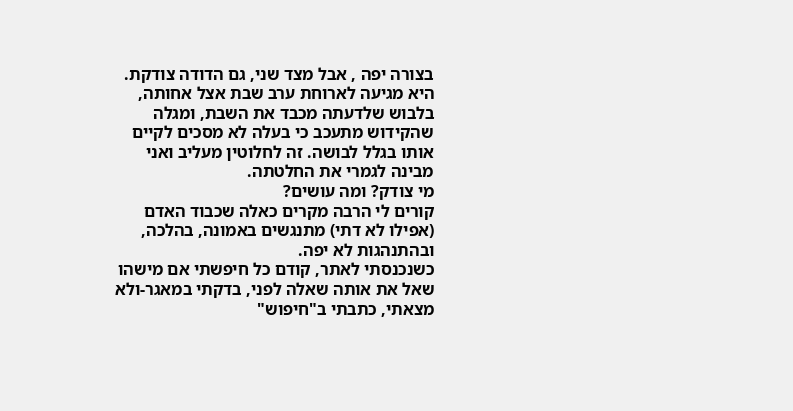בצורה יפה , אבל מצד שני, גם הדודה צודקת. היא מגיעה לארוחת ערב שבת אצל אחותה, בלבוש שלדעתה מכבד את השבת, ומגלה שהקידוש מתעכב כי בעלה לא מסכים לקיים אותו בגלל לבושה. זה לחלוטין מעליב ואני מבינה לגמרי את החלטתה.
מי צודק? ומה עושים?
קורים לי הרבה מקרים כאלה שכבוד האדם (אפילו לא דתי) מתנגשים באמונה, בהלכה, ובהתנהגות לא יפה.
כשנכנסתי לאתר, קודם כל חיפשתי אם מישהו שאל את אותה שאלה לפני, בדקתי במאגר-ולא מצאתי, כתבתי ב"חיפוש"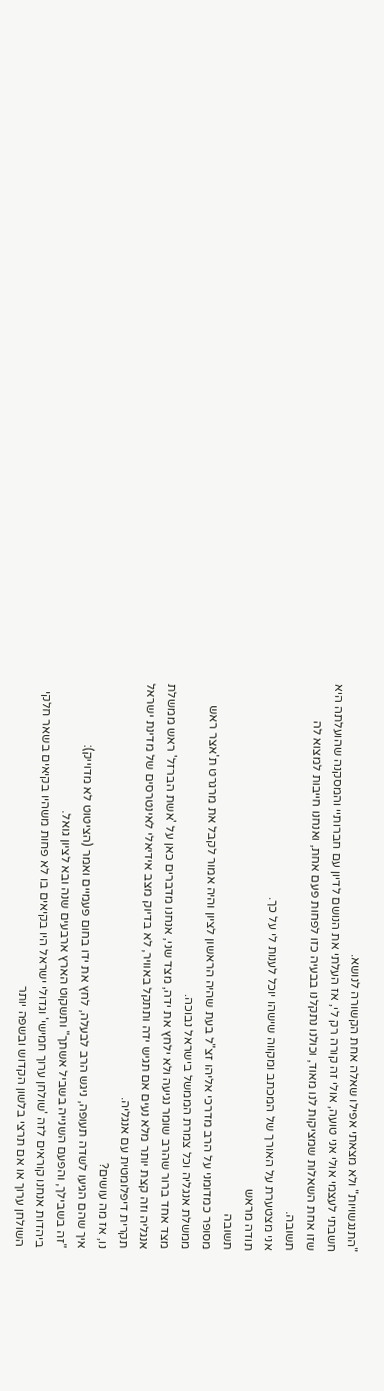"התנגשויות" ולא מצאתי אפילו שאלה אחת הקשורה לנושא.
חשבתי לעצמי אולי אני טועה, אולי זה קורה רק לי, אז העלתי את הנושם לדיון עם חברותיי והמסקנה שהועלתה היא שזו אחת השאלות שמציקות לנו מאוד, וכולנו נתקלנו בבעיה כזו לפחות פעם אחת, ואנחנו חייבות למצוא לה תשובה.
אני מצטערת על האורך של המכתב ומקווה שישהו יוכל לענות לי על כך.
תודה מראש
תשובה
מסופר כמדומני על הרב מדרכי אליהו זצ"ל בעת שהיה הראשון לציון והיה אמור לקבל את מרגרט ת'אצר ראש ממשלת אנגליה וכל צמרת הממשל בישראל נבוכה.
מצד אחד ברור שהרב שומר נגיעה ולא ילחץ את ידה, מצד שני, אנחנו מדברים כאן על 'אשת הברזל' ראש ממשלת אנגליה וזה קצת יותר מלא נעים אם תגיש ידה ותתקל באוויר, לא בדיוק מצב אידיאלי לאינטרסים של מדינת ישראל תקרית דיפלומטית עם אנגליה.
נו, אז מה עושים?
איך שהם הגיעו לשדה תעופה, ניגש הרב לבעלה, לחץ את ידו בחום פעמיים ואמר (הציטוט לא מדוייק):
"זה בשבילך, והפעם השנייה בשביל אשתך" ותשקוט הארץ ארבעים שנה ובא לציון גואל.
ביהדות אנחנו קוראים לזה 'שולחן ערוך חמישי' וגדולי ישראל היו בקיאים בו לא פחות משהיו בקיאים בשאר חלקי השולחן ערוך או אם תרצי בלשון הקדוש ובשפה יותר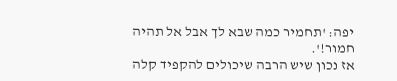יפה: 'תחמיר כמה שבא לך אבל אל תהיה חמור!'.
אז נכון שיש הרבה שיכולים להקפיד קלה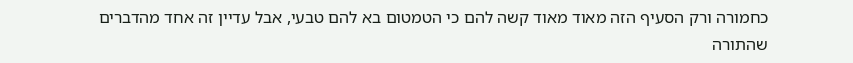כחמורה ורק הסעיף הזה מאוד מאוד קשה להם כי הטמטום בא להם טבעי, אבל עדיין זה אחד מהדברים שהתורה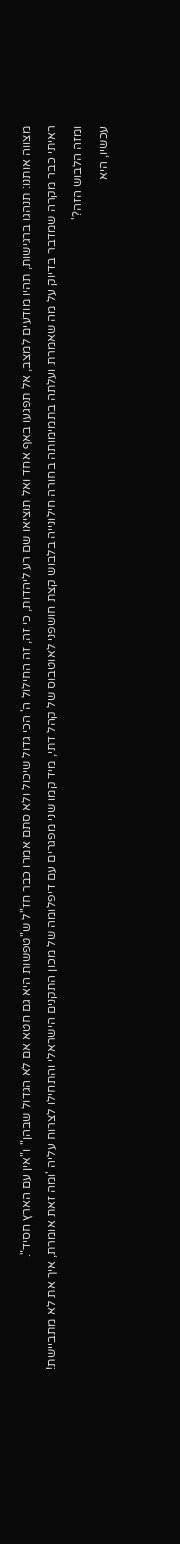מצווה אותנו: תנהגו ברגישות, תהיו מודעים למצב, אל תפגעו באף אחד ואל תוציאו שם רע ליהדות, כי זה, זה החילול ה' הכי גדול שיכול ולא סתם אמרו כבר חז"ל ש"טפשות היא גם חטא אם לא הגדול שבהן" ו"אין עם הארץ חסיד".
ראיתי כבר מקרה שמדבר בדיוק על מה שאמרת ועלתה בתמימותה בחורה חילונייה בלבוש קצת חושפני לאוטבוס של קהל דתי, מיד קמו שני מפגרים עם דיפלומה של מכון התקנים הישראלי והתחילו לצרוח עליה 'ומה זאת אומרת, איך את לא מתביישת! ומזה הלבוש הזה?'
עכשיו, היא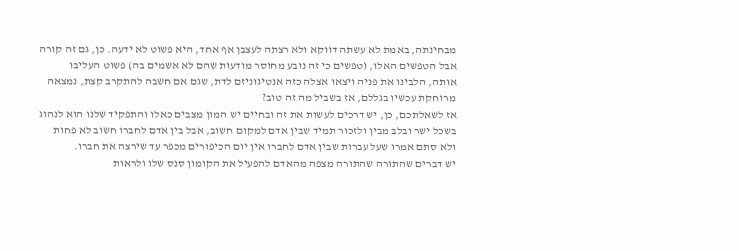מבחינתה, באמת לא עשתה דווקא ולא רצתה לעצבן אף אחד, היא פשוט לא ידעה. כן, גם זה קורה אבל הטפשים האלו, (טפשים כי זה נובע מחוסר מודעות שהם לא אשמים בה) פשוט העליבו אותה, הלבינו את פניה ויצאו אצלה כזה אנטיגוניזם לדת, שגם אם חשבה להתקרב קצת, נמצאה מרוחקת עכשיו בגללם, אז בשביל מה זה טוב?
אז לשאלתכם, כן, יש דרכים לעשות את זה ובחיים יש המון מצבים כאלו והתפקיד שלנו הוא לנהוג בשכל ישר ובלב מבין ולזכור תמיד שבין אדם למקום חשוב, אבל בין אדם לחברו חשוב לא פחות ולא סתם אמרו שעל עברות שבין אדם לחברו אין יום הכיפורים מכפר עד שירצה את חברו.
יש דברים שהתורה שהתורה מצפה מהאדם להפעיל את הקומון סנס שלו ולראות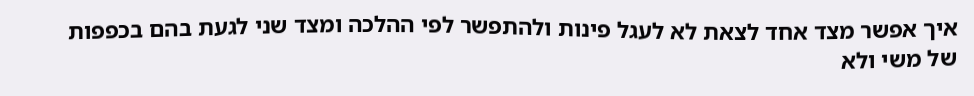איך אפשר מצד אחד לצאת לא לעגל פינות ולהתפשר לפי ההלכה ומצד שני לגעת בהם בכפפות של משי ולא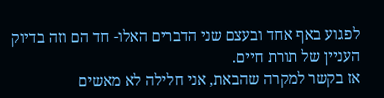לפגוע באף אחד ובעצם שני הדברים האלו- חד הם וזה בדיוק העניין של תורת חיים.
אז בקשר למקרה שהבאת, אני חלילה לא מאשים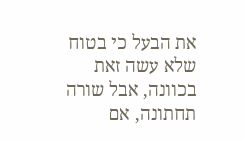את הבעל כי בטוח שלא עשה זאת בכוונה, אבל שורה תחתונה, אם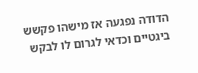הדודה נפגעה אז מישהו פקשש ביגטיים וכדאי לגרום לו לבקש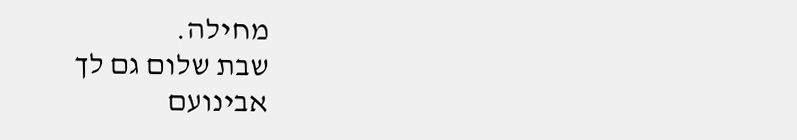מחילה.
שבת שלום גם לך
אבינועם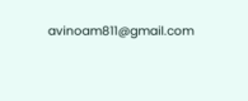avinoam811@gmail.com